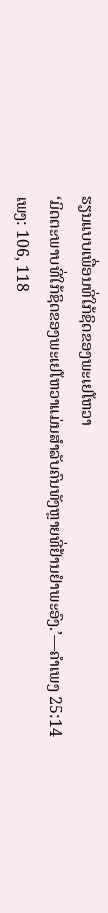ຮຽນແບບເພື່ອນທີ່ໃກ້ຊິດຂອງພະເຢໂຫວາ
‘ມິດຕະພາບທີ່ໃກ້ຊິດຂອງພະເຢໂຫວາແມ່ນສຳລັບຄົນທັງຫຼາຍທີ່ຢ້ານຢຳພະອົງ.’—ຄຳເພງ 25:14
ເພງ: 106, 118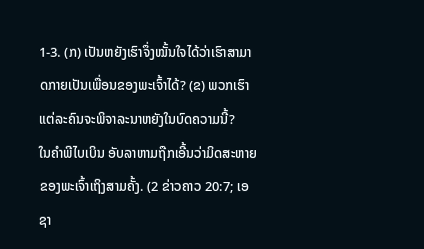1-3. (ກ) ເປັນຫຍັງເຮົາຈຶ່ງໝັ້ນໃຈໄດ້ວ່າເຮົາສາມາດກາຍເປັນເພື່ອນຂອງພະເຈົ້າໄດ້? (ຂ) ພວກເຮົາແຕ່ລະຄົນຈະພິຈາລະນາຫຍັງໃນບົດຄວາມນີ້?
ໃນຄຳພີໄບເບິນ ອັບລາຫາມຖືກເອີ້ນວ່າມິດສະຫາຍຂອງພະເຈົ້າເຖິງສາມຄັ້ງ. (2 ຂ່າວຄາວ 20:7; ເອຊາ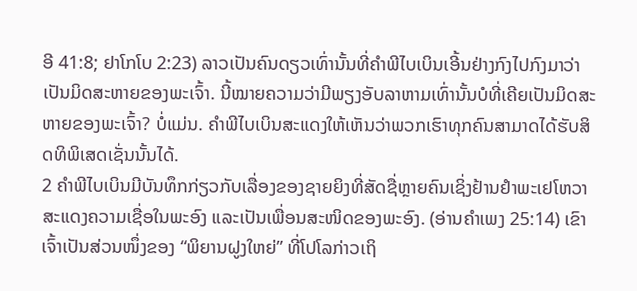ອີ 41:8; ຢາໂກໂບ 2:23) ລາວເປັນຄົນດຽວເທົ່ານັ້ນທີ່ຄຳພີໄບເບິນເອີ້ນຢ່າງກົງໄປກົງມາວ່າເປັນມິດສະຫາຍຂອງພະເຈົ້າ. ນີ້ໝາຍຄວາມວ່າມີພຽງອັບລາຫາມເທົ່ານັ້ນບໍທີ່ເຄີຍເປັນມິດສະຫາຍຂອງພະເຈົ້າ? ບໍ່ແມ່ນ. ຄຳພີໄບເບິນສະແດງໃຫ້ເຫັນວ່າພວກເຮົາທຸກຄົນສາມາດໄດ້ຮັບສິດທິພິເສດເຊັ່ນນັ້ນໄດ້.
2 ຄຳພີໄບເບິນມີບັນທຶກກ່ຽວກັບເລື່ອງຂອງຊາຍຍິງທີ່ສັດຊື່ຫຼາຍຄົນເຊິ່ງຢ້ານຢຳພະເຢໂຫວາ ສະແດງຄວາມເຊື່ອໃນພະອົງ ແລະເປັນເພື່ອນສະໜິດຂອງພະອົງ. (ອ່ານຄຳເພງ 25:14) ເຂົາເຈົ້າເປັນສ່ວນໜຶ່ງຂອງ “ພິຍານຝູງໃຫຍ່” ທີ່ໂປໂລກ່າວເຖິ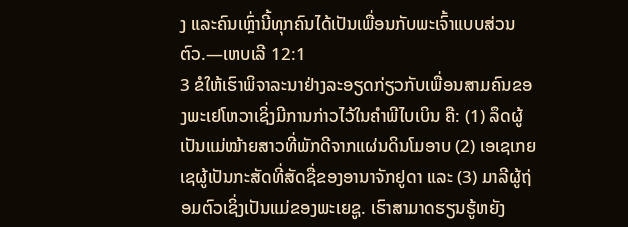ງ ແລະຄົນເຫຼົ່ານີ້ທຸກຄົນໄດ້ເປັນເພື່ອນກັບພະເຈົ້າແບບສ່ວນຕົວ.—ເຫບເລີ 12:1
3 ຂໍໃຫ້ເຮົາພິຈາລະນາຢ່າງລະອຽດກ່ຽວກັບເພື່ອນສາມຄົນຂອງພະເຢໂຫວາເຊິ່ງມີການກ່າວໄວ້ໃນຄຳພີໄບເບິນ ຄື: (1) ລຶດຜູ້ເປັນແມ່ໝ້າຍສາວທີ່ພັກດີຈາກແຜ່ນດິນໂມອາບ (2) ເອເຊເກຍເຊຜູ້ເປັນກະສັດທີ່ສັດຊື່ຂອງອານາຈັກຢູດາ ແລະ (3) ມາລີຜູ້ຖ່ອມຕົວເຊິ່ງເປັນແມ່ຂອງພະເຍຊູ. ເຮົາສາມາດຮຽນຮູ້ຫຍັງ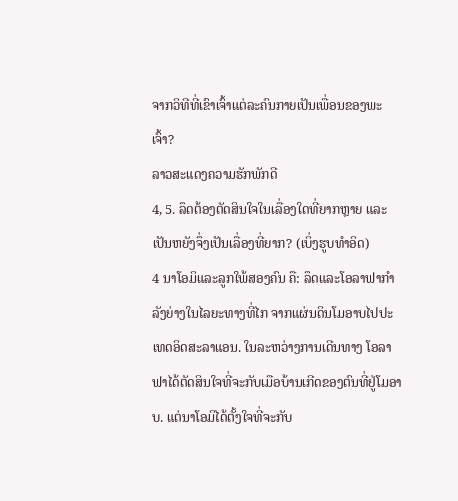ຈາກວິທີທີ່ເຂົາເຈົ້າແຕ່ລະຄົນກາຍເປັນເພື່ອນຂອງພະເຈົ້າ?
ລາວສະແດງຄວາມຮັກພັກດີ
4, 5. ລຶດຕ້ອງຕັດສິນໃຈໃນເລື່ອງໃດທີ່ຍາກຫຼາຍ ແລະເປັນຫຍັງຈຶ່ງເປັນເລື່ອງທີ່ຍາກ? (ເບິ່ງຮູບທຳອິດ)
4 ນາໂອມິແລະລູກໃພ້ສອງຄົນ ຄື: ລຶດແລະໂອລາຟາກຳລັງຍ່າງໃນໄລຍະທາງທີ່ໄກ ຈາກແຜ່ນດິນໂມອາບໄປປະເທດອິດສະລາແອນ. ໃນລະຫວ່າງການເດີນທາງ ໂອລາຟາໄດ້ຕັດສິນໃຈທີ່ຈະກັບເມືອບ້ານເກີດຂອງຕົນທີ່ຢູ່ໂມອາບ. ແຕ່ນາໂອມິໄດ້ຕັ້ງໃຈທີ່ຈະກັບ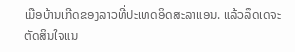ເມືອບ້ານເກີດຂອງລາວທີ່ປະເທດອິດສະລາແອນ. ແລ້ວລຶດເດຈະຕັດສິນໃຈແນ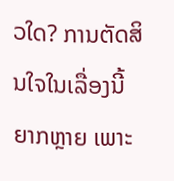ວໃດ? ການຕັດສິນໃຈໃນເລື່ອງນີ້ຍາກຫຼາຍ ເພາະ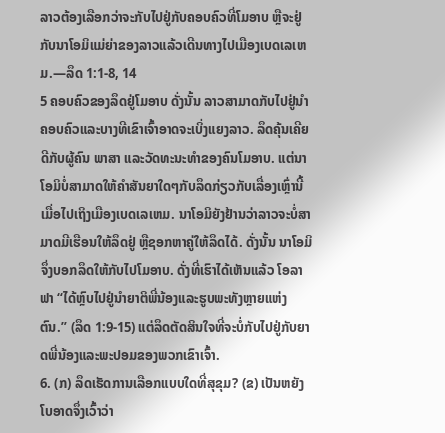ລາວຕ້ອງເລືອກວ່າຈະກັບໄປຢູ່ກັບຄອບຄົວທີ່ໂມອາບ ຫຼືຈະຢູ່ກັບນາໂອມິແມ່ຍ່າຂອງລາວແລ້ວເດີນທາງໄປເມືອງເບດເລເຫມ.—ລຶດ 1:1-8, 14
5 ຄອບຄົວຂອງລຶດຢູ່ໂມອາບ ດັ່ງນັ້ນ ລາວສາມາດກັບໄປຢູ່ນຳຄອບຄົວແລະບາງທີເຂົາເຈົ້າອາດຈະເບິ່ງແຍງລາວ. ລຶດຄຸ້ນເຄີຍດີກັບຜູ້ຄົນ ພາສາ ແລະວັດທະນະທຳຂອງຄົນໂມອາບ. ແຕ່ນາໂອມິບໍ່ສາມາດໃຫ້ຄຳສັນຍາໃດໆກັບລຶດກ່ຽວກັບເລື່ອງເຫຼົ່ານີ້ເມື່ອໄປເຖິງເມືອງເບດເລເຫມ. ນາໂອມິຍັງຢ້ານວ່າລາວຈະບໍ່ສາມາດມີເຮືອນໃຫ້ລຶດຢູ່ ຫຼືຊອກຫາຄູ່ໃຫ້ລຶດໄດ້. ດັ່ງນັ້ນ ນາໂອມິຈຶ່ງບອກລຶດໃຫ້ກັບໄປໂມອາບ. ດັ່ງທີ່ເຮົາໄດ້ເຫັນແລ້ວ ໂອລາຟາ “ໄດ້ຫຼົບໄປຢູ່ນຳຍາຕິພີ່ນ້ອງແລະຮູບພະທັງຫຼາຍແຫ່ງຕົນ.” (ລຶດ 1:9-15) ແຕ່ລຶດຕັດສິນໃຈທີ່ຈະບໍ່ກັບໄປຢູ່ກັບຍາດພີ່ນ້ອງແລະພະປອມຂອງພວກເຂົາເຈົ້າ.
6. (ກ) ລຶດເຮັດການເລືອກແບບໃດທີ່ສຸຂຸມ? (ຂ) ເປັນຫຍັງໂບອາດຈຶ່ງເວົ້າວ່າ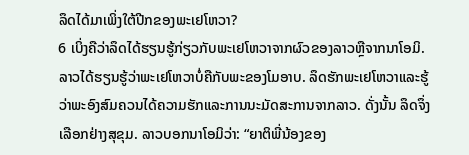ລຶດໄດ້ມາເພິ່ງໃຕ້ປີກຂອງພະເຢໂຫວາ?
6 ເບິ່ງຄືວ່າລຶດໄດ້ຮຽນຮູ້ກ່ຽວກັບພະເຢໂຫວາຈາກຜົວຂອງລາວຫຼືຈາກນາໂອມິ. ລາວໄດ້ຮຽນຮູ້ວ່າພະເຢໂຫວາບໍ່ຄືກັບພະຂອງໂມອາບ. ລຶດຮັກພະເຢໂຫວາແລະຮູ້ວ່າພະອົງສົມຄວນໄດ້ຄວາມຮັກແລະການນະມັດສະການຈາກລາວ. ດັ່ງນັ້ນ ລຶດຈຶ່ງເລືອກຢ່າງສຸຂຸມ. ລາວບອກນາໂອມິວ່າ: “ຍາຕິພີ່ນ້ອງຂອງ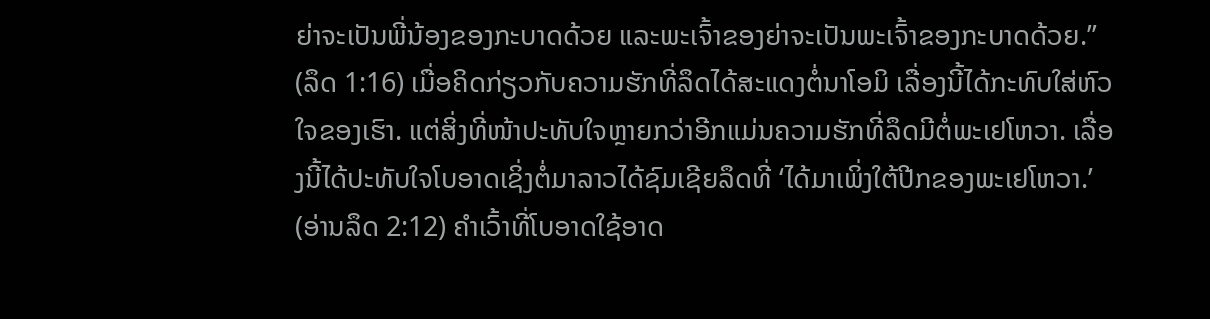ຍ່າຈະເປັນພີ່ນ້ອງຂອງກະບາດດ້ວຍ ແລະພະເຈົ້າຂອງຍ່າຈະເປັນພະເຈົ້າຂອງກະບາດດ້ວຍ.” (ລຶດ 1:16) ເມື່ອຄິດກ່ຽວກັບຄວາມຮັກທີ່ລຶດໄດ້ສະແດງຕໍ່ນາໂອມິ ເລື່ອງນີ້ໄດ້ກະທົບໃສ່ຫົວໃຈຂອງເຮົາ. ແຕ່ສິ່ງທີ່ໜ້າປະທັບໃຈຫຼາຍກວ່າອີກແມ່ນຄວາມຮັກທີ່ລຶດມີຕໍ່ພະເຢໂຫວາ. ເລື່ອງນີ້ໄດ້ປະທັບໃຈໂບອາດເຊິ່ງຕໍ່ມາລາວໄດ້ຊົມເຊີຍລຶດທີ່ ‘ໄດ້ມາເພິ່ງໃຕ້ປີກຂອງພະເຢໂຫວາ.’ (ອ່ານລຶດ 2:12) ຄຳເວົ້າທີ່ໂບອາດໃຊ້ອາດ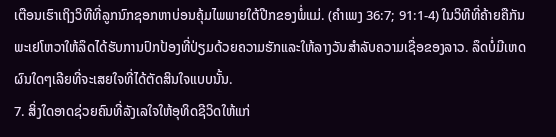ເຕືອນເຮົາເຖິງວິທີທີ່ລູກນົກຊອກຫາບ່ອນຄຸ້ມໄພພາຍໃຕ້ປີກຂອງພໍ່ແມ່. (ຄຳເພງ 36:7; 91:1-4) ໃນວິທີທີ່ຄ້າຍຄືກັນ ພະເຢໂຫວາໃຫ້ລຶດໄດ້ຮັບການປົກປ້ອງທີ່ປ່ຽມດ້ວຍຄວາມຮັກແລະໃຫ້ລາງວັນສຳລັບຄວາມເຊື່ອຂອງລາວ. ລຶດບໍ່ມີເຫດຜົນໃດໆເລີຍທີ່ຈະເສຍໃຈທີ່ໄດ້ຕັດສິນໃຈແບບນັ້ນ.
7. ສິ່ງໃດອາດຊ່ວຍຄົນທີ່ລັງເລໃຈໃຫ້ອຸທິດຊີວິດໃຫ້ແກ່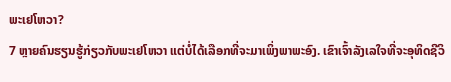ພະເຢໂຫວາ?
7 ຫຼາຍຄົນຮຽນຮູ້ກ່ຽວກັບພະເຢໂຫວາ ແຕ່ບໍ່ໄດ້ເລືອກທີ່ຈະມາເພິ່ງພາພະອົງ. ເຂົາເຈົ້າລັງເລໃຈທີ່ຈະອຸທິດຊີວິ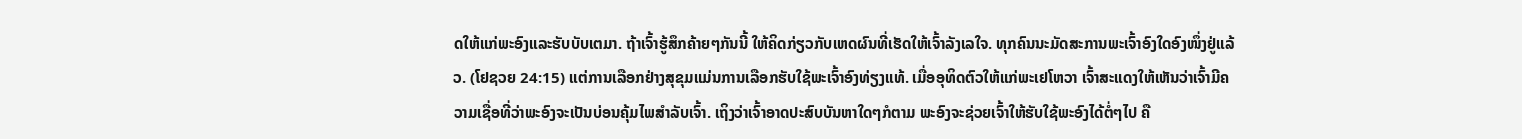ດໃຫ້ແກ່ພະອົງແລະຮັບບັບເຕມາ. ຖ້າເຈົ້າຮູ້ສຶກຄ້າຍໆກັນນີ້ ໃຫ້ຄິດກ່ຽວກັບເຫດຜົນທີ່ເຮັດໃຫ້ເຈົ້າລັງເລໃຈ. ທຸກຄົນນະມັດສະການພະເຈົ້າອົງໃດອົງໜຶ່ງຢູ່ແລ້ວ. (ໂຢຊວຍ 24:15) ແຕ່ການເລືອກຢ່າງສຸຂຸມແມ່ນການເລືອກຮັບໃຊ້ພະເຈົ້າອົງທ່ຽງແທ້. ເມື່ອອຸທິດຕົວໃຫ້ແກ່ພະເຢໂຫວາ ເຈົ້າສະແດງໃຫ້ເຫັນວ່າເຈົ້າມີຄວາມເຊື່ອທີ່ວ່າພະອົງຈະເປັນບ່ອນຄຸ້ມໄພສຳລັບເຈົ້າ. ເຖິງວ່າເຈົ້າອາດປະສົບບັນຫາໃດໆກໍຕາມ ພະອົງຈະຊ່ວຍເຈົ້າໃຫ້ຮັບໃຊ້ພະອົງໄດ້ຕໍ່ໆໄປ ຄື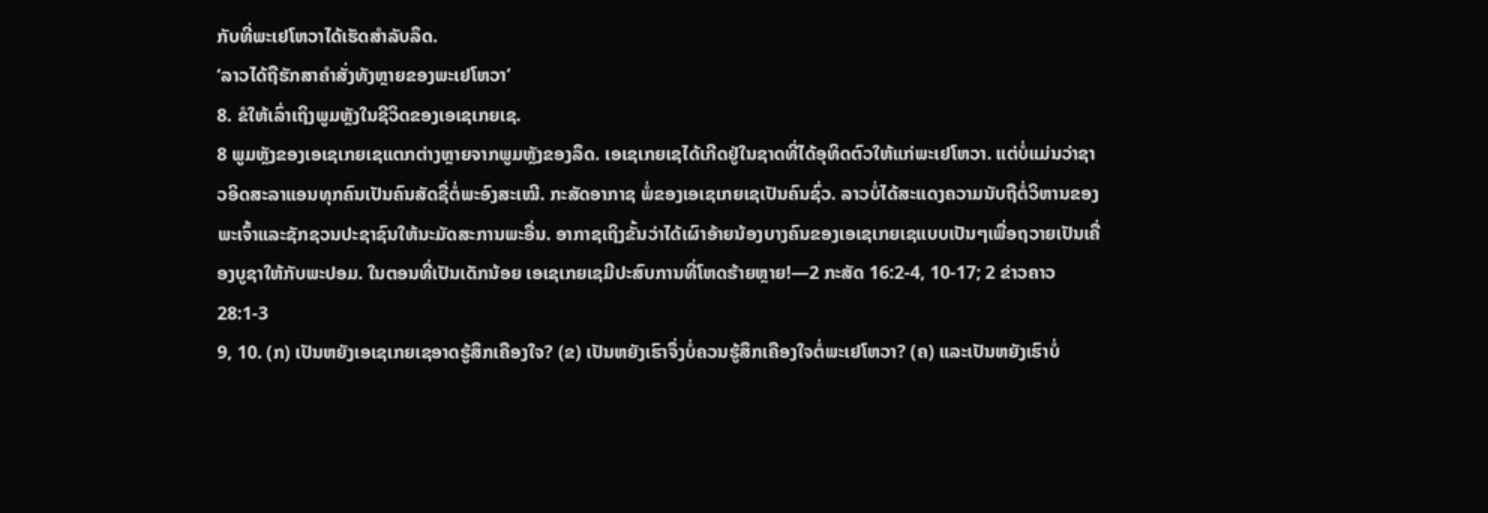ກັບທີ່ພະເຢໂຫວາໄດ້ເຮັດສຳລັບລຶດ.
‘ລາວໄດ້ຖືຮັກສາຄຳສັ່ງທັງຫຼາຍຂອງພະເຢໂຫວາ’
8. ຂໍໃຫ້ເລົ່າເຖິງພູມຫຼັງໃນຊີວິດຂອງເອເຊເກຍເຊ.
8 ພູມຫຼັງຂອງເອເຊເກຍເຊແຕກຕ່າງຫຼາຍຈາກພູມຫຼັງຂອງລຶດ. ເອເຊເກຍເຊໄດ້ເກີດຢູ່ໃນຊາດທີ່ໄດ້ອຸທິດຕົວໃຫ້ແກ່ພະເຢໂຫວາ. ແຕ່ບໍ່ແມ່ນວ່າຊາວອິດສະລາແອນທຸກຄົນເປັນຄົນສັດຊື່ຕໍ່ພະອົງສະເໝີ. ກະສັດອາກາຊ ພໍ່ຂອງເອເຊເກຍເຊເປັນຄົນຊົ່ວ. ລາວບໍ່ໄດ້ສະແດງຄວາມນັບຖືຕໍ່ວິຫານຂອງພະເຈົ້າແລະຊັກຊວນປະຊາຊົນໃຫ້ນະມັດສະການພະອື່ນ. ອາກາຊເຖິງຂັ້ນວ່າໄດ້ເຜົາອ້າຍນ້ອງບາງຄົນຂອງເອເຊເກຍເຊແບບເປັນໆເພື່ອຖວາຍເປັນເຄື່ອງບູຊາໃຫ້ກັບພະປອມ. ໃນຕອນທີ່ເປັນເດັກນ້ອຍ ເອເຊເກຍເຊມີປະສົບການທີ່ໂຫດຮ້າຍຫຼາຍ!—2 ກະສັດ 16:2-4, 10-17; 2 ຂ່າວຄາວ 28:1-3
9, 10. (ກ) ເປັນຫຍັງເອເຊເກຍເຊອາດຮູ້ສຶກເຄືອງໃຈ? (ຂ) ເປັນຫຍັງເຮົາຈຶ່ງບໍ່ຄວນຮູ້ສຶກເຄືອງໃຈຕໍ່ພະເຢໂຫວາ? (ຄ) ແລະເປັນຫຍັງເຮົາບໍ່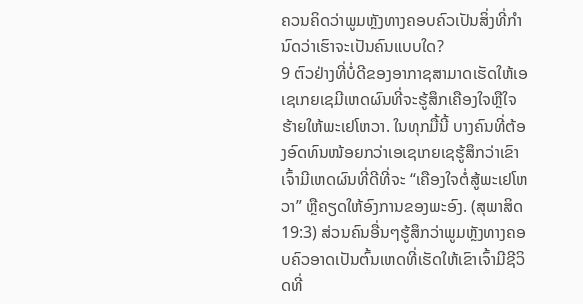ຄວນຄິດວ່າພູມຫຼັງທາງຄອບຄົວເປັນສິ່ງທີ່ກຳນົດວ່າເຮົາຈະເປັນຄົນແບບໃດ?
9 ຕົວຢ່າງທີ່ບໍ່ດີຂອງອາກາຊສາມາດເຮັດໃຫ້ເອເຊເກຍເຊມີເຫດຜົນທີ່ຈະຮູ້ສຶກເຄືອງໃຈຫຼືໃຈຮ້າຍໃຫ້ພະເຢໂຫວາ. ໃນທຸກມື້ນີ້ ບາງຄົນທີ່ຕ້ອງອົດທົນໜ້ອຍກວ່າເອເຊເກຍເຊຮູ້ສຶກວ່າເຂົາເຈົ້າມີເຫດຜົນທີ່ດີທີ່ຈະ “ເຄືອງໃຈຕໍ່ສູ້ພະເຢໂຫວາ” ຫຼືຄຽດໃຫ້ອົງການຂອງພະອົງ. (ສຸພາສິດ 19:3) ສ່ວນຄົນອື່ນໆຮູ້ສຶກວ່າພູມຫຼັງທາງຄອບຄົວອາດເປັນຕົ້ນເຫດທີ່ເຮັດໃຫ້ເຂົາເຈົ້າມີຊີວິດທີ່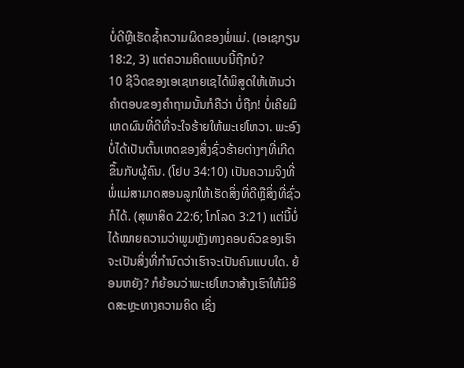ບໍ່ດີຫຼືເຮັດຊໍ້າຄວາມຜິດຂອງພໍ່ແມ່. (ເອເຊກຽນ 18:2, 3) ແຕ່ຄວາມຄິດແບບນີ້ຖືກບໍ?
10 ຊີວິດຂອງເອເຊເກຍເຊໄດ້ພິສູດໃຫ້ເຫັນວ່າຄຳຕອບຂອງຄຳຖາມນັ້ນກໍຄືວ່າ ບໍ່ຖືກ! ບໍ່ເຄີຍມີເຫດຜົນທີ່ດີທີ່ຈະໃຈຮ້າຍໃຫ້ພະເຢໂຫວາ. ພະອົງບໍ່ໄດ້ເປັນຕົ້ນເຫດຂອງສິ່ງຊົ່ວຮ້າຍຕ່າງໆທີ່ເກີດຂຶ້ນກັບຜູ້ຄົນ. (ໂຢບ 34:10) ເປັນຄວາມຈິງທີ່ພໍ່ແມ່ສາມາດສອນລູກໃຫ້ເຮັດສິ່ງທີ່ດີຫຼືສິ່ງທີ່ຊົ່ວກໍໄດ້. (ສຸພາສິດ 22:6; ໂກໂລດ 3:21) ແຕ່ນີ້ບໍ່ໄດ້ໝາຍຄວາມວ່າພູມຫຼັງທາງຄອບຄົວຂອງເຮົາຈະເປັນສິ່ງທີ່ກຳນົດວ່າເຮົາຈະເປັນຄົນແບບໃດ. ຍ້ອນຫຍັງ? ກໍຍ້ອນວ່າພະເຢໂຫວາສ້າງເຮົາໃຫ້ມີອິດສະຫຼະທາງຄວາມຄິດ ເຊິ່ງ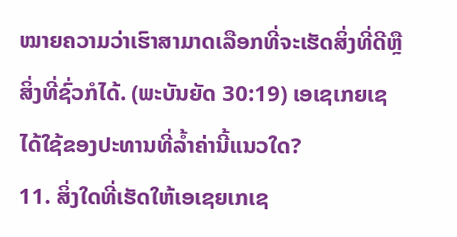ໝາຍຄວາມວ່າເຮົາສາມາດເລືອກທີ່ຈະເຮັດສິ່ງທີ່ດີຫຼືສິ່ງທີ່ຊົ່ວກໍໄດ້. (ພະບັນຍັດ 30:19) ເອເຊເກຍເຊໄດ້ໃຊ້ຂອງປະທານທີ່ລໍ້າຄ່ານີ້ແນວໃດ?
11. ສິ່ງໃດທີ່ເຮັດໃຫ້ເອເຊຍເກເຊ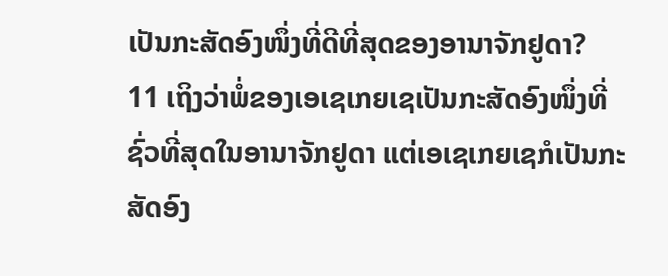ເປັນກະສັດອົງໜຶ່ງທີ່ດີທີ່ສຸດຂອງອານາຈັກຢູດາ?
11 ເຖິງວ່າພໍ່ຂອງເອເຊເກຍເຊເປັນກະສັດອົງໜຶ່ງທີ່ຊົ່ວທີ່ສຸດໃນອານາຈັກຢູດາ ແຕ່ເອເຊເກຍເຊກໍເປັນກະສັດອົງ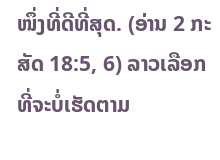ໜຶ່ງທີ່ດີທີ່ສຸດ. (ອ່ານ 2 ກະສັດ 18:5, 6) ລາວເລືອກທີ່ຈະບໍ່ເຮັດຕາມ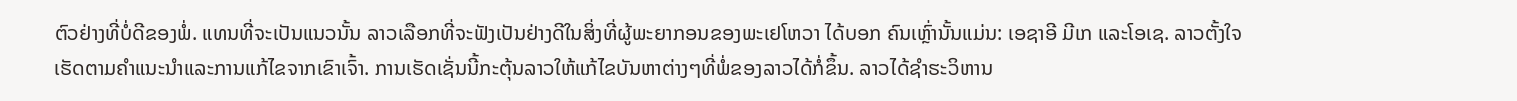ຕົວຢ່າງທີ່ບໍ່ດີຂອງພໍ່. ແທນທີ່ຈະເປັນແນວນັ້ນ ລາວເລືອກທີ່ຈະຟັງເປັນຢ່າງດີໃນສິ່ງທີ່ຜູ້ພະຍາກອນຂອງພະເຢໂຫວາ ໄດ້ບອກ ຄົນເຫຼົ່ານັ້ນແມ່ນ: ເອຊາອີ ມີເກ ແລະໂອເຊ. ລາວຕັ້ງໃຈເຮັດຕາມຄຳແນະນຳແລະການແກ້ໄຂຈາກເຂົາເຈົ້າ. ການເຮັດເຊັ່ນນີ້ກະຕຸ້ນລາວໃຫ້ແກ້ໄຂບັນຫາຕ່າງໆທີ່ພໍ່ຂອງລາວໄດ້ກໍ່ຂຶ້ນ. ລາວໄດ້ຊຳຮະວິຫານ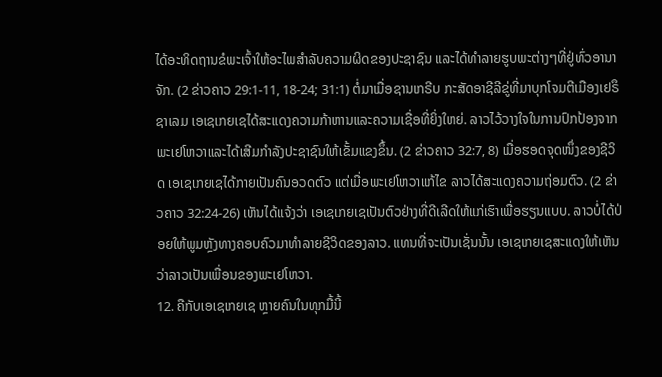ໄດ້ອະທິດຖານຂໍພະເຈົ້າໃຫ້ອະໄພສຳລັບຄວາມຜິດຂອງປະຊາຊົນ ແລະໄດ້ທຳລາຍຮູບພະຕ່າງໆທີ່ຢູ່ທົ່ວອານາຈັກ. (2 ຂ່າວຄາວ 29:1-11, 18-24; 31:1) ຕໍ່ມາເມື່ອຊານເກຣີບ ກະສັດອາຊີລີຂູ່ທີ່ມາບຸກໂຈມຕີເມືອງເຢຣຶຊາເລມ ເອເຊເກຍເຊໄດ້ສະແດງຄວາມກ້າຫານແລະຄວາມເຊື່ອທີ່ຍິ່ງໃຫຍ່. ລາວໄວ້ວາງໃຈໃນການປົກປ້ອງຈາກພະເຢໂຫວາແລະໄດ້ເສີມກຳລັງປະຊາຊົນໃຫ້ເຂັ້ມແຂງຂຶ້ນ. (2 ຂ່າວຄາວ 32:7, 8) ເມື່ອຮອດຈຸດໜຶ່ງຂອງຊີວິດ ເອເຊເກຍເຊໄດ້ກາຍເປັນຄົນອວດຕົວ ແຕ່ເມື່ອພະເຢໂຫວາແກ້ໄຂ ລາວໄດ້ສະແດງຄວາມຖ່ອມຕົວ. (2 ຂ່າວຄາວ 32:24-26) ເຫັນໄດ້ແຈ້ງວ່າ ເອເຊເກຍເຊເປັນຕົວຢ່າງທີ່ດີເລີດໃຫ້ແກ່ເຮົາເພື່ອຮຽນແບບ. ລາວບໍ່ໄດ້ປ່ອຍໃຫ້ພູມຫຼັງທາງຄອບຄົວມາທຳລາຍຊີວິດຂອງລາວ. ແທນທີ່ຈະເປັນເຊັ່ນນັ້ນ ເອເຊເກຍເຊສະແດງໃຫ້ເຫັນວ່າລາວເປັນເພື່ອນຂອງພະເຢໂຫວາ.
12. ຄືກັບເອເຊເກຍເຊ ຫຼາຍຄົນໃນທຸກມື້ນີ້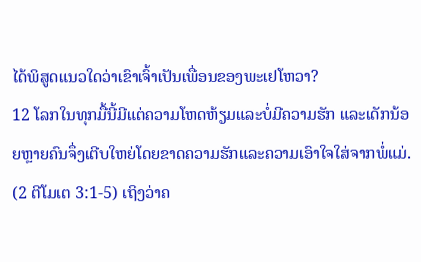ໄດ້ພິສູດແນວໃດວ່າເຂົາເຈົ້າເປັນເພື່ອນຂອງພະເຢໂຫວາ?
12 ໂລກໃນທຸກມື້ນີ້ມີແຕ່ຄວາມໂຫດຫ້ຽມແລະບໍ່ມີຄວາມຮັກ ແລະເດັກນ້ອຍຫຼາຍຄົນຈຶ່ງເຕີບໃຫຍ່ໂດຍຂາດຄວາມຮັກແລະຄວາມເອົາໃຈໃສ່ຈາກພໍ່ແມ່. (2 ຕີໂມເຕ 3:1-5) ເຖິງວ່າຄ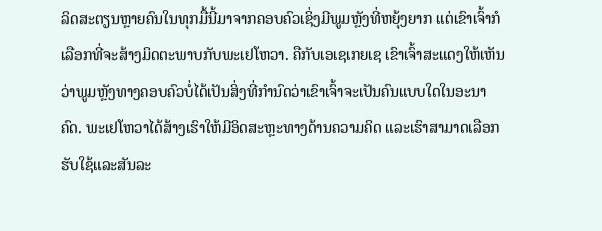ລິດສະຕຽນຫຼາຍຄົນໃນທຸກມື້ນີ້ມາຈາກຄອບຄົວເຊິ່ງມີພູມຫຼັງທີ່ຫຍຸ້ງຍາກ ແຕ່ເຂົາເຈົ້າກໍເລືອກທີ່ຈະສ້າງມິດຕະພາບກັບພະເຢໂຫວາ. ຄືກັບເອເຊເກຍເຊ ເຂົາເຈົ້າສະແດງໃຫ້ເຫັນວ່າພູມຫຼັງທາງຄອບຄົວບໍ່ໄດ້ເປັນສິ່ງທີ່ກຳນົດວ່າເຂົາເຈົ້າຈະເປັນຄົນແບບໃດໃນອະນາຄົດ. ພະເຢໂຫວາໄດ້ສ້າງເຮົາໃຫ້ມີອິດສະຫຼະທາງດ້ານຄວາມຄິດ ແລະເຮົາສາມາດເລືອກຮັບໃຊ້ແລະສັນລະ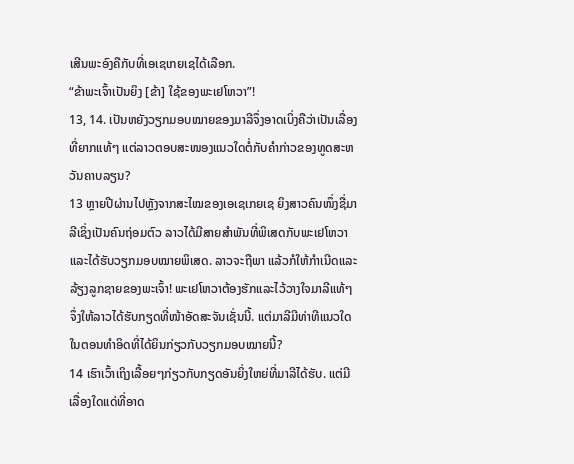ເສີນພະອົງຄືກັບທີ່ເອເຊເກຍເຊໄດ້ເລືອກ.
“ຂ້າພະເຈົ້າເປັນຍິງ [ຂ້າ] ໃຊ້ຂອງພະເຢໂຫວາ”!
13, 14. ເປັນຫຍັງວຽກມອບໝາຍຂອງມາລີຈຶ່ງອາດເບິ່ງຄືວ່າເປັນເລື່ອງທີ່ຍາກແທ້ໆ ແຕ່ລາວຕອບສະໜອງແນວໃດຕໍ່ກັບຄຳກ່າວຂອງທູດສະຫວັນຄາບລຽນ?
13 ຫຼາຍປີຜ່ານໄປຫຼັງຈາກສະໄໝຂອງເອເຊເກຍເຊ ຍິງສາວຄົນໜຶ່ງຊື່ມາລີເຊິ່ງເປັນຄົນຖ່ອມຕົວ ລາວໄດ້ມີສາຍສຳພັນທີ່ພິເສດກັບພະເຢໂຫວາແລະໄດ້ຮັບວຽກມອບໝາຍພິເສດ. ລາວຈະຖືພາ ແລ້ວກໍໃຫ້ກຳເນີດແລະລ້ຽງລູກຊາຍຂອງພະເຈົ້າ! ພະເຢໂຫວາຕ້ອງຮັກແລະໄວ້ວາງໃຈມາລີແທ້ໆຈຶ່ງໃຫ້ລາວໄດ້ຮັບກຽດທີ່ໜ້າອັດສະຈັນເຊັ່ນນີ້. ແຕ່ມາລີມີທ່າທີແນວໃດໃນຕອນທຳອິດທີ່ໄດ້ຍິນກ່ຽວກັບວຽກມອບໝາຍນີ້?
14 ເຮົາເວົ້າເຖິງເລື້ອຍໆກ່ຽວກັບກຽດອັນຍິ່ງໃຫຍ່ທີ່ມາລີໄດ້ຮັບ. ແຕ່ມີເລື່ອງໃດແດ່ທີ່ອາດ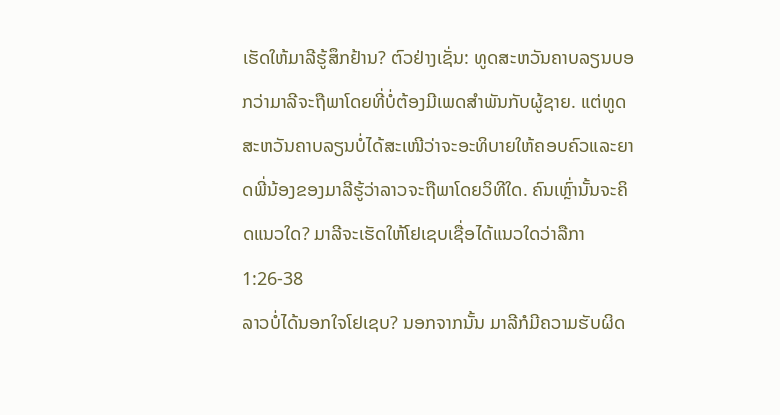ເຮັດໃຫ້ມາລີຮູ້ສຶກຢ້ານ? ຕົວຢ່າງເຊັ່ນ: ທູດສະຫວັນຄາບລຽນບອກວ່າມາລີຈະຖືພາໂດຍທີ່ບໍ່ຕ້ອງມີເພດສຳພັນກັບຜູ້ຊາຍ. ແຕ່ທູດສະຫວັນຄາບລຽນບໍ່ໄດ້ສະເໜີວ່າຈະອະທິບາຍໃຫ້ຄອບຄົວແລະຍາດພີ່ນ້ອງຂອງມາລີຮູ້ວ່າລາວຈະຖືພາໂດຍວິທີໃດ. ຄົນເຫຼົ່ານັ້ນຈະຄິດແນວໃດ? ມາລີຈະເຮັດໃຫ້ໂຢເຊບເຊື່ອໄດ້ແນວໃດວ່າລືກາ 1:26-38
ລາວບໍ່ໄດ້ນອກໃຈໂຢເຊບ? ນອກຈາກນັ້ນ ມາລີກໍມີຄວາມຮັບຜິດ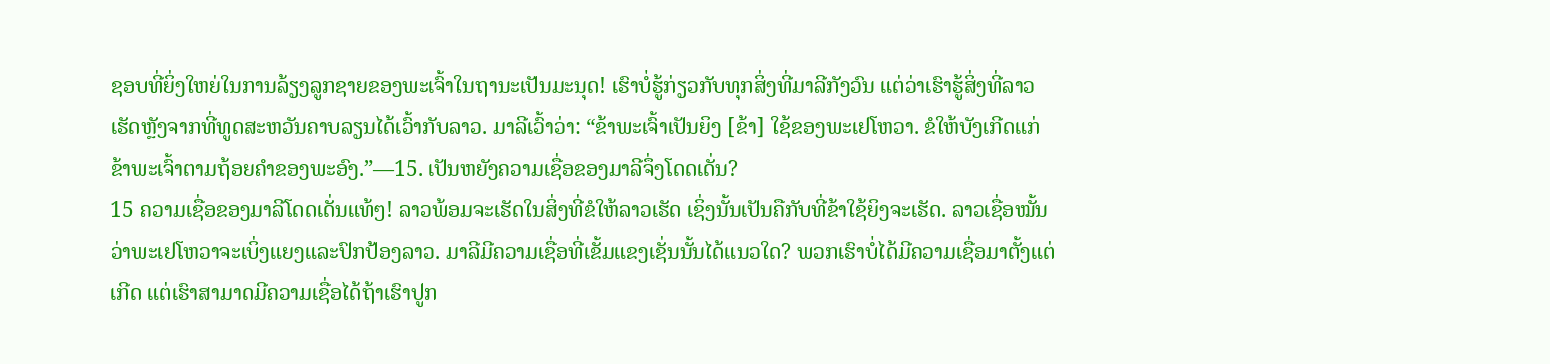ຊອບທີ່ຍິ່ງໃຫຍ່ໃນການລ້ຽງລູກຊາຍຂອງພະເຈົ້າໃນຖານະເປັນມະນຸດ! ເຮົາບໍ່ຮູ້ກ່ຽວກັບທຸກສິ່ງທີ່ມາລີກັງວົນ ແຕ່ວ່າເຮົາຮູ້ສິ່ງທີ່ລາວເຮັດຫຼັງຈາກທີ່ທູດສະຫວັນຄາບລຽນໄດ້ເວົ້າກັບລາວ. ມາລີເວົ້າວ່າ: “ຂ້າພະເຈົ້າເປັນຍິງ [ຂ້າ] ໃຊ້ຂອງພະເຢໂຫວາ. ຂໍໃຫ້ບັງເກີດແກ່ຂ້າພະເຈົ້າຕາມຖ້ອຍຄຳຂອງພະອົງ.”—15. ເປັນຫຍັງຄວາມເຊື່ອຂອງມາລີຈຶ່ງໂດດເດັ່ນ?
15 ຄວາມເຊື່ອຂອງມາລີໂດດເດັ່ນແທ້ໆ! ລາວພ້ອມຈະເຮັດໃນສິ່ງທີ່ຂໍໃຫ້ລາວເຮັດ ເຊິ່ງນັ້ນເປັນຄືກັບທີ່ຂ້າໃຊ້ຍິງຈະເຮັດ. ລາວເຊື່ອໝັ້ນວ່າພະເຢໂຫວາຈະເບິ່ງແຍງແລະປົກປ້ອງລາວ. ມາລີມີຄວາມເຊື່ອທີ່ເຂັ້ມແຂງເຊັ່ນນັ້ນໄດ້ແນວໃດ? ພວກເຮົາບໍ່ໄດ້ມີຄວາມເຊື່ອມາຕັ້ງແຕ່ເກີດ ແຕ່ເຮົາສາມາດມີຄວາມເຊື່ອໄດ້ຖ້າເຮົາປູກ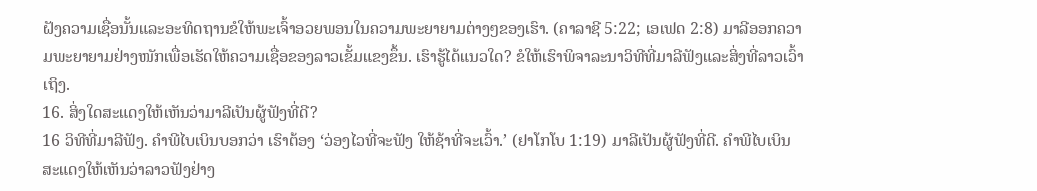ຝັງຄວາມເຊື່ອນັ້ນແລະອະທິດຖານຂໍໃຫ້ພະເຈົ້າອວຍພອນໃນຄວາມພະຍາຍາມຕ່າງໆຂອງເຮົາ. (ຄາລາຊີ 5:22; ເອເຟດ 2:8) ມາລີອອກຄວາມພະຍາຍາມຢ່າງໜັກເພື່ອເຮັດໃຫ້ຄວາມເຊື່ອຂອງລາວເຂັ້ມແຂງຂຶ້ນ. ເຮົາຮູ້ໄດ້ແນວໃດ? ຂໍໃຫ້ເຮົາພິຈາລະນາວິທີທີ່ມາລີຟັງແລະສິ່ງທີ່ລາວເວົ້າເຖິງ.
16. ສິ່ງໃດສະແດງໃຫ້ເຫັນວ່າມາລີເປັນຜູ້ຟັງທີ່ດີ?
16 ວິທີທີ່ມາລີຟັງ. ຄຳພີໄບເບິນບອກວ່າ ເຮົາຕ້ອງ ‘ວ່ອງໄວທີ່ຈະຟັງ ໃຫ້ຊ້າທີ່ຈະເວົ້າ.’ (ຢາໂກໂບ 1:19) ມາລີເປັນຜູ້ຟັງທີ່ດີ. ຄຳພີໄບເບິນສະແດງໃຫ້ເຫັນວ່າລາວຟັງຢ່າງ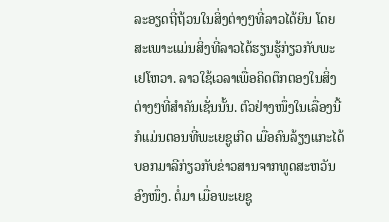ລະອຽດຖີ່ຖ້ວນໃນສິ່ງຕ່າງໆທີ່ລາວໄດ້ຍິນ ໂດຍສະເພາະແມ່ນສິ່ງທີ່ລາວໄດ້ຮຽນຮູ້ກ່ຽວກັບພະເຢໂຫວາ. ລາວໃຊ້ເວລາເພື່ອຄິດຕຶກຕອງໃນສິ່ງຕ່າງໆທີ່ສຳຄັນເຊັ່ນນັ້ນ. ຕົວຢ່າງໜຶ່ງໃນເລື່ອງນີ້ກໍແມ່ນຕອນທີ່ພະເຍຊູເກີດ ເມື່ອຄົນລ້ຽງແກະໄດ້ບອກມາລີກ່ຽວກັບຂ່າວສານຈາກທູດສະຫວັນອົງໜຶ່ງ. ຕໍ່ມາ ເມື່ອພະເຍຊູ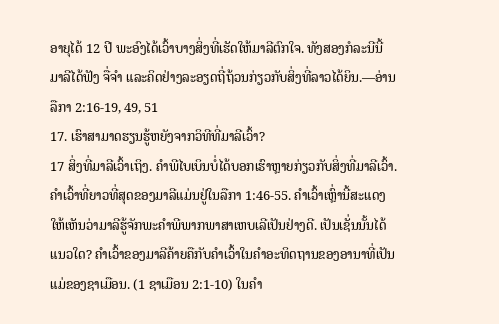ອາຍຸໄດ້ 12 ປີ ພະອົງໄດ້ເວົ້າບາງສິ່ງທີ່ເຮັດໃຫ້ມາລີຕົກໃຈ. ທັງສອງກໍລະນີນີ້ ມາລີໄດ້ຟັງ ຈື່ຈຳ ແລະຄິດຢ່າງລະອຽດຖີ່ຖ້ວນກ່ຽວກັບສິ່ງທີ່ລາວໄດ້ຍິນ.—ອ່ານລືກາ 2:16-19, 49, 51
17. ເຮົາສາມາດຮຽນຮູ້ຫຍັງຈາກວິທີທີ່ມາລີເວົ້າ?
17 ສິ່ງທີ່ມາລີເວົ້າເຖິງ. ຄຳພີໄບເບິນບໍ່ໄດ້ບອກເຮົາຫຼາຍກ່ຽວກັບສິ່ງທີ່ມາລີເວົ້າ. ຄຳເວົ້າທີ່ຍາວທີ່ສຸດຂອງມາລີແມ່ນຢູ່ໃນລືກາ 1:46-55. ຄຳເວົ້າເຫຼົ່ານີ້ສະແດງໃຫ້ເຫັນວ່າມາລີຮູ້ຈັກພະຄຳພີພາກພາສາເຫບເລີເປັນຢ່າງດີ. ເປັນເຊັ່ນນັ້ນໄດ້ແນວໃດ? ຄຳເວົ້າຂອງມາລີຄ້າຍຄືກັບຄຳເວົ້າໃນຄຳອະທິດຖານຂອງອານາທີ່ເປັນແມ່ຂອງຊາເມືອນ. (1 ຊາເມືອນ 2:1-10) ໃນຄຳ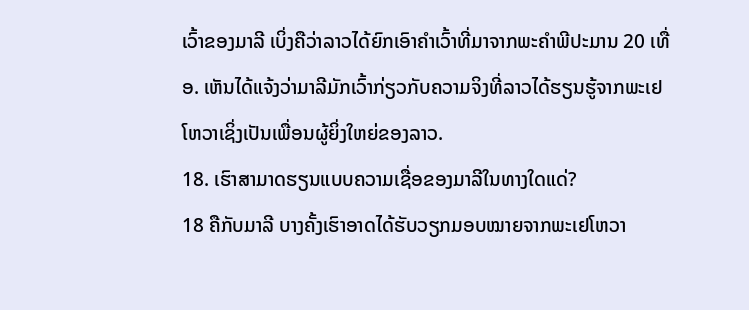ເວົ້າຂອງມາລີ ເບິ່ງຄືວ່າລາວໄດ້ຍົກເອົາຄຳເວົ້າທີ່ມາຈາກພະຄຳພີປະມານ 20 ເທື່ອ. ເຫັນໄດ້ແຈ້ງວ່າມາລີມັກເວົ້າກ່ຽວກັບຄວາມຈິງທີ່ລາວໄດ້ຮຽນຮູ້ຈາກພະເຢໂຫວາເຊິ່ງເປັນເພື່ອນຜູ້ຍິ່ງໃຫຍ່ຂອງລາວ.
18. ເຮົາສາມາດຮຽນແບບຄວາມເຊື່ອຂອງມາລີໃນທາງໃດແດ່?
18 ຄືກັບມາລີ ບາງຄັ້ງເຮົາອາດໄດ້ຮັບວຽກມອບໝາຍຈາກພະເຢໂຫວາ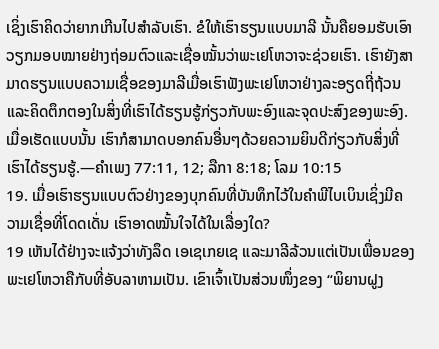ເຊິ່ງເຮົາຄິດວ່າຍາກເກີນໄປສຳລັບເຮົາ. ຂໍໃຫ້ເຮົາຮຽນແບບມາລີ ນັ້ນຄືຍອມຮັບເອົາວຽກມອບໝາຍຢ່າງຖ່ອມຕົວແລະເຊື່ອໝັ້ນວ່າພະເຢໂຫວາຈະຊ່ວຍເຮົາ. ເຮົາຍັງສາມາດຮຽນແບບຄວາມເຊື່ອຂອງມາລີເມື່ອເຮົາຟັງພະເຢໂຫວາຢ່າງລະອຽດຖີ່ຖ້ວນ ແລະຄິດຕຶກຕອງໃນສິ່ງທີ່ເຮົາໄດ້ຮຽນຮູ້ກ່ຽວກັບພະອົງແລະຈຸດປະສົງຂອງພະອົງ. ເມື່ອເຮັດແບບນັ້ນ ເຮົາກໍສາມາດບອກຄົນອື່ນໆດ້ວຍຄວາມຍິນດີກ່ຽວກັບສິ່ງທີ່ເຮົາໄດ້ຮຽນຮູ້.—ຄຳເພງ 77:11, 12; ລືກາ 8:18; ໂລມ 10:15
19. ເມື່ອເຮົາຮຽນແບບຕົວຢ່າງຂອງບຸກຄົນທີ່ບັນທຶກໄວ້ໃນຄຳພີໄບເບິນເຊິ່ງມີຄວາມເຊື່ອທີ່ໂດດເດັ່ນ ເຮົາອາດໝັ້ນໃຈໄດ້ໃນເລື່ອງໃດ?
19 ເຫັນໄດ້ຢ່າງຈະແຈ້ງວ່າທັງລຶດ ເອເຊເກຍເຊ ແລະມາລີລ້ວນແຕ່ເປັນເພື່ອນຂອງພະເຢໂຫວາຄືກັບທີ່ອັບລາຫາມເປັນ. ເຂົາເຈົ້າເປັນສ່ວນໜຶ່ງຂອງ “ພິຍານຝູງ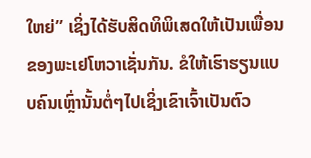ໃຫຍ່” ເຊິ່ງໄດ້ຮັບສິດທິພິເສດໃຫ້ເປັນເພື່ອນຂອງພະເຢໂຫວາເຊັ່ນກັນ. ຂໍໃຫ້ເຮົາຮຽນແບບຄົນເຫຼົ່ານັ້ນຕໍ່ໆໄປເຊິ່ງເຂົາເຈົ້າເປັນຕົວ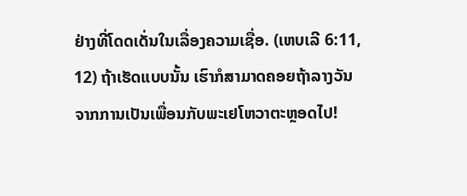ຢ່າງທີ່ໂດດເດັ່ນໃນເລື່ອງຄວາມເຊື່ອ. (ເຫບເລີ 6:11, 12) ຖ້າເຮັດແບບນັ້ນ ເຮົາກໍສາມາດຄອຍຖ້າລາງວັນຈາກການເປັນເພື່ອນກັບພະເຢໂຫວາຕະຫຼອດໄປ!